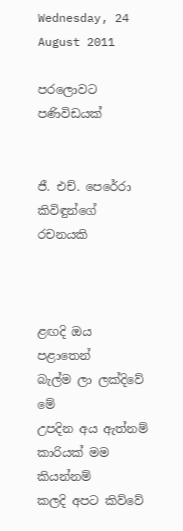Wednesday, 24 August 2011

පරලොවට පණිවිඩයක්


ජී. එච්. පෙරේරා කිවිඳුන්ගේ රචනයකි



ළඟදි ඔය පළාතෙන්      බැල්ම ලා ලක්දිවේ මේ
උපදින අය ඇත්නම්       කාරියක් මම  කියන්නම්
කලදි අපට කිව්වේ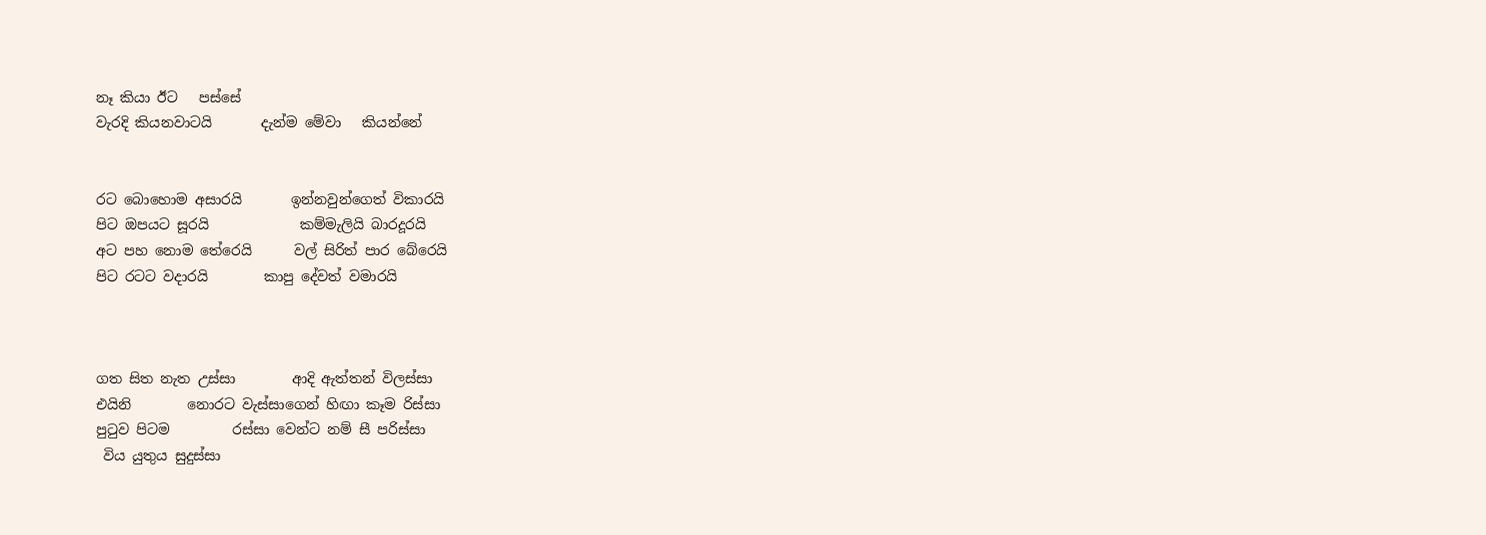නෑ කියා ඊට   පස්සේ
වැරදි කියනවාටයි       දැන්ම මේවා   කියන්නේ


රට බොහොම අසාරයි       ඉන්නවුන්ගෙත් විකාරයි
පිට ඔපයට සූරයි             කම්මැලියි බාරදූරයි
අට පහ නොම තේරෙයි      වල් සිරිත් පාර බේරෙයි
පිට රටට වදාරයි        කාපු දේවත් වමාරයි



ගත සිත නැත උස්සා        ආදි ඇත්තන් විලස්සා
එයිනි        නොරට වැස්සාගෙන් හිඟා කෑම රිස්සා
පුටුව පිටම         රස්සා වෙන්ට නම් සී පරිස්සා
 විය යුතුය සුදුස්සා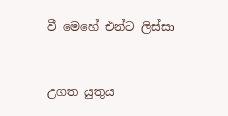වී මෙහේ එන්ට ලිස්සා


උගත යුතුය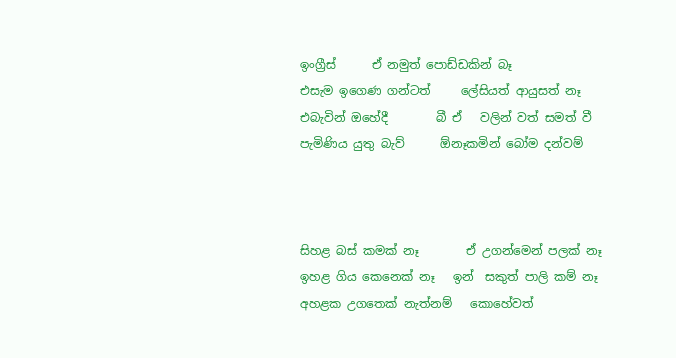ඉංග්‍රීස්      ඒ නමුත් පොඩ්ඩකින් බෑ
එසැම ඉගෙණ ගන්ටත්     ලේසියත් ආයුසත් නෑ
එබැවින් ඔහේදී        බී ඒ   වලින් වත් සමත් වී
පැමිණිය යුතු බැව්      ඕනෑකමින් බෝම දන්වම්



සිහළ බස් කමක් නෑ        ඒ උගන්මෙන් පලක් නෑ
ඉහළ ගිය කෙනෙක් නෑ   ඉන්  සකුත් පාලි කම් නෑ
අහළක උගතෙක් නැත්නම්   කොහේවත්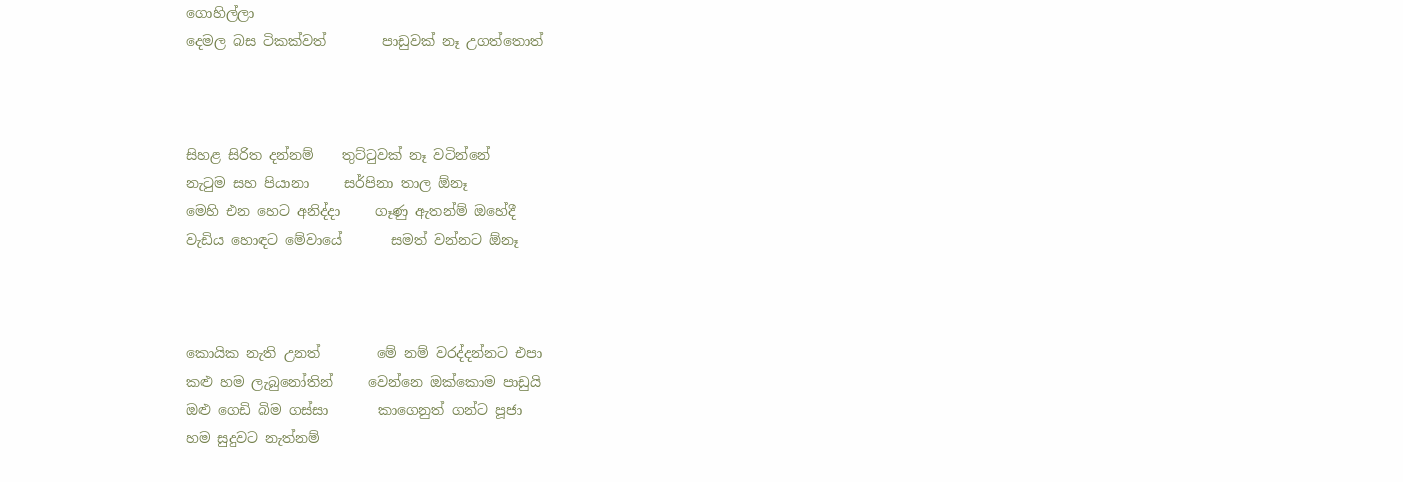ගොහිල්ලා
දෙමල බස ටිකක්වත්        පාඩුවක් නෑ උගත්තොත්



සිහළ සිරිත දන්නම්    තුට්ටුවක් නෑ වටින්නේ
නැටුම සහ පියානා     සර්පිනා තාල ඕනෑ
මෙහි එන හෙට අනිද්දා     ගෑණු ඇතන්ම් ඔහේදී
වැඩිය හොඳට මේවායේ       සමත් වන්නට ඕනෑ



කොයික නැති උනත්        මේ නම් වරද්දන්නට එපා
කළු හම ලැබුනෝතින්     වෙන්නෙ ඔක්කොම පාඩුයි
ඔළු ගෙඩි බිම ගස්සා       කාගෙනුත් ගන්ට පූජා
හම සුදුවට නැත්නම්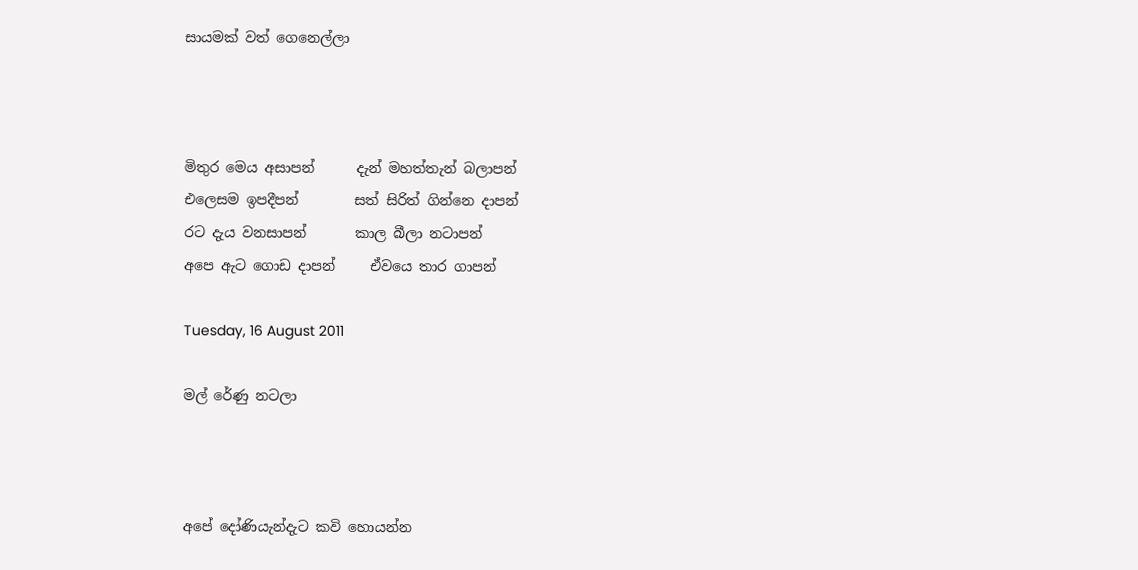සායමක් වත් ගෙනෙල්ලා



මිතුර මෙය අසාපන්      දැන් මහත්තැන් බලාපන්
එලෙසම ඉපදීපන්        සත් සිරිත් ගින්නෙ දාපන්
රට දැය වනසාපන්       කාල බීලා නටාපන්
අපෙ ඇට ගොඩ දාපන්     ඒවයෙ තාර ගාපන්

Tuesday, 16 August 2011

මල් රේණු නටලා



අපේ දෝණියැන්දැට කවි හොයන්න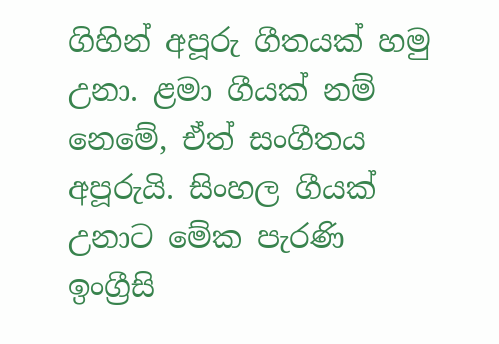ගිහින් අපූරු ගීතයක් හමු උනා. ළමා ගීයක් නම් නෙමේ, ඒත් සංගීතය අපූරුයි. සිංහල ගීයක් උනාට මේක පැරණි ඉංග්‍රීසි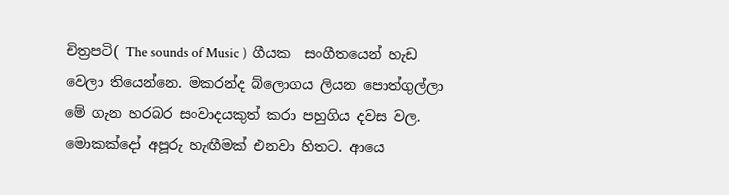චිත්‍රපටි( The sounds of Music )  ගීයක  සංගීතයෙන් හැඩ වෙලා තියෙන්නෙ. මකරන්ද බ්ලොගය ලියන පොත්ගුල්ලා මේ ගැන හරබර සංවාදයකුත් කරා පහුගිය දවස වල. මොකක්දෝ අපූරු හැඟීමක් එනවා හිතට. ආයෙ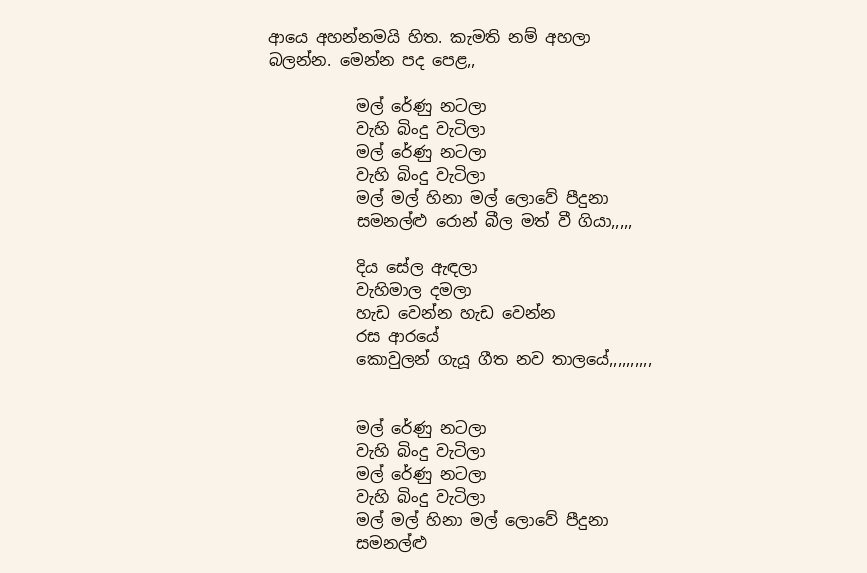ආයෙ අහන්නමයි හිත. කැමති නම් අහලා බලන්න. මෙන්න පද පෙළ,,

           මල් රේණු නටලා
           වැහි බිංදු වැටිලා
           මල් රේණු නටලා
           වැහි බිංදු වැටිලා
           මල් මල් හිනා මල් ලොවේ පීදුනා
           සමනල්ළු රොන් බීල මත් වී ගියා,,,,,

           දිය සේල ඇඳලා
           වැහිමාල දමලා
           හැඩ වෙන්න හැඩ වෙන්න
           රස ආරයේ
           කොවුලන් ගැයූ ගීත නව තාලයේ,,,,,,,,,,


           මල් රේණු නටලා
           වැහි බිංදු වැටිලා
           මල් රේණු නටලා
           වැහි බිංදු වැටිලා
           මල් මල් හිනා මල් ලොවේ පීදුනා
           සමනල්ළු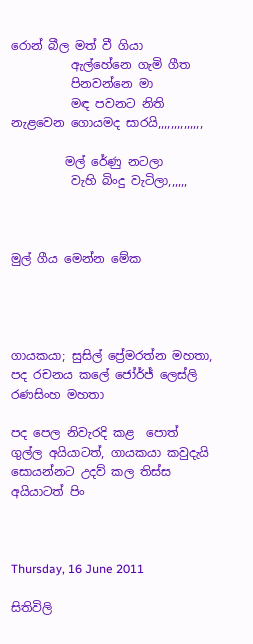රොන් බීල මත් වී ගියා
          ඇල්හේනෙ ගැමි ගීත
          පිනවන්නෙ මා
          මඳ පවනට නිති නැළවෙන ගොයමද සාරයි,,,,,,,,,,,,,,

         මල් රේණු නටලා
          වැහි බිංදු වැටිලා,,,,,,



මුල් ගීය මෙන්න මේක




ගායකයා; සුසිල් ප්‍රේමරත්න මහතා, පද රචනය කලේ ජෝර්ජ් ලෙස්ලි රණසිංහ මහතා

පද පෙල නිවැරදි කළ  පොත් ගුල්ල අයියාටත්, ගායකයා කවුදැයි සොයන්නට උදව් කල තිස්ස අයියාටත් පිං



Thursday, 16 June 2011

සිතිවිලි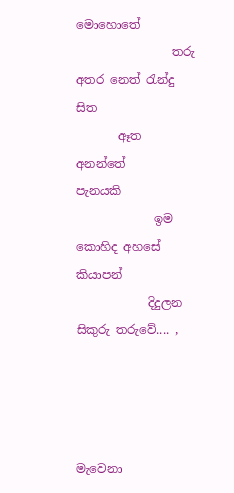මොහොතේ
                තරු අතර නෙත් රැන්දු
සිත
       ඈත අනන්තේ
පැනයකි
             ඉම කොහිද අහසේ
කියාපන්
            දිදුලන සිකුරු තරුවේ.... ,




මැවෙනා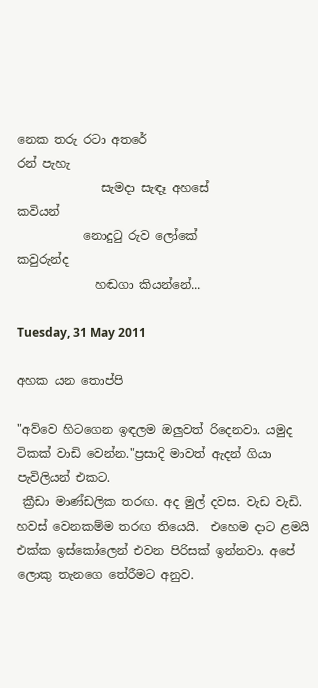නෙක තරු රටා අතරේ
රන් පැහැ
              සැමදා සැඳෑ අහසේ
කවියන්
           නොදුටු රුව ලෝකේ
කවුරුන්ද
             හඬගා කියන්නේ...

Tuesday, 31 May 2011

අහක යන තොප්පි

"අව්වෙ හිටගෙන ඉඳලම ඔලුවත් රිදෙනවා. යමුද ටිකක් වාඩි වෙන්න."ප්‍රසාදි මාවත් ඇදන් ගියා පැවිලියන් එකට.
 ක්‍රීඩා මාණ්ඩලික තරඟ. අද මුල් දවස. වැඩ වැඩි. හවස් වෙනකම්ම තරඟ තියෙයි.  එහෙම දාට ළමයි එක්ක ඉස්කෝලෙන් එවන පිරිසක් ඉන්නවා. අපේ ලොකු තැනගෙ තේරීමට අනුව.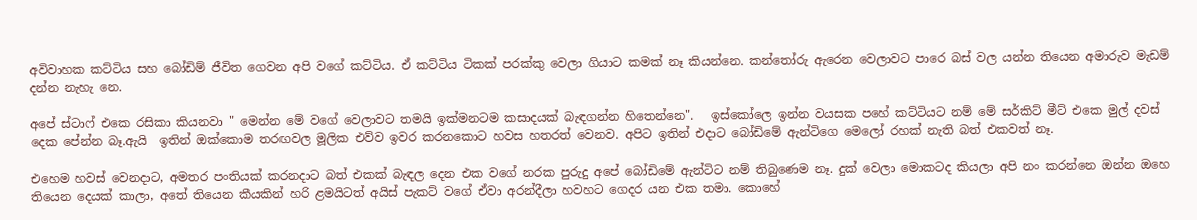අවිවාහක කට්ටිය සහ බෝඩිම් ජීවිත ගෙවන අපි වගේ කට්ටිය. ඒ කට්ටිය ටිකක් පරක්කු වෙලා ගියාට කමක් නෑ කියන්නෙ. කන්තෝරු ඇරෙන වෙලාවට පාරෙ බස් වල යන්න තියෙන අමාරුව මැඩම් දන්න නැහැ නෙ.

අපේ ස්ටාෆ් එකෙ රසිකා කියනවා " මෙන්න මේ වගේ වෙලාවට තමයි ඉක්මනටම කසාදයක් බැඳගන්න හිතෙන්නෙ".   ඉස්කෝලෙ ඉන්න වයසක පහේ කට්ටියට නම් මේ සර්කිට් මීට් එකෙ මුල් දවස් දෙක පේන්න බෑ.ඇයි  ඉතින් ඔක්කොම තරඟවල මූලික එව්ව ඉවර කරනකොට හවස හතරත් වෙනව. අපිට ඉතින් එදාට බෝඩිමේ ඇන්ටිගෙ මෙලෝ රහක් නැති බත් එකවත් නෑ.

එහෙම හවස් වෙනදාට, අමතර පංතියක් කරනදාට බත් එකක් බැඳල දෙන එක වගේ නරක පුරුදු අපේ බෝඩිමේ ඇන්ටිට නම් තිබුණෙම නෑ. දුක් වෙලා මොකටද කියලා අපි නං කරන්නෙ ඔන්න ඔහෙ තියෙන දෙයක් කාලා, අතේ තියෙන කීයකින් හරි ළමයිටත් අයිස් පැකට් වගේ ඒවා අරන්දීලා හවහට ගෙදර යන එක තමා. කොහේ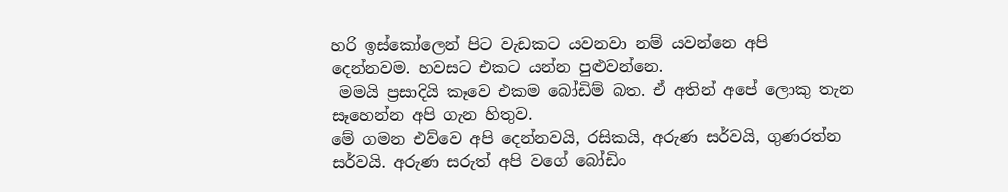හරි ඉස්කෝලෙන් පිට වැඩකට යවනවා නම් යවන්නෙ අපි දෙන්නවම. හවසට එකට යන්න පුළුවන්නෙ.
 මමයි ප්‍රසාදියි කෑවෙ එකම බෝඩිම් බත. ඒ අතින් අපේ ලොකු තැන සෑහෙන්න අපි ගැන හිතුව.
මේ ගමන එව්වෙ අපි දෙන්නවයි, රසිකයි, අරුණ සර්වයි, ගුණරත්න සර්වයි. අරුණ සරුත් අපි වගේ බෝඩිං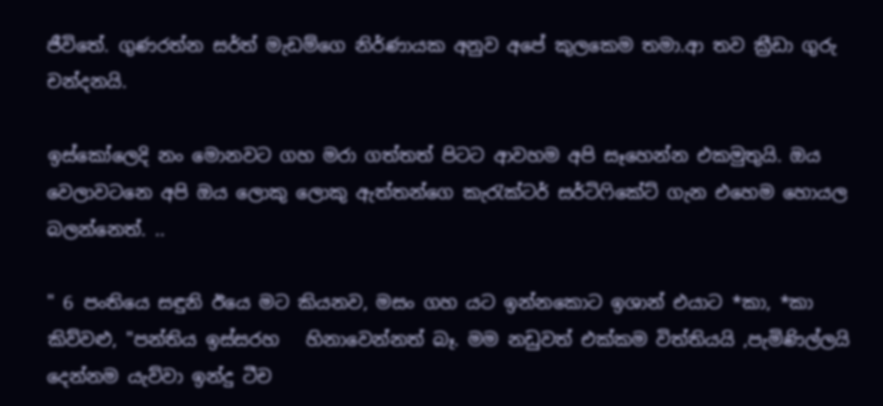ජීවිතේ. ගුණරත්න සර්ත් මැඩම්ගෙ නිර්ණායක අනුව අපේ කුලකෙම තමා.ආ තව ක්‍රීඩා ගුරු චන්දනයි.

ඉස්කෝලෙදි නං මොනවට ගහ මරා ගත්තත් පිටට ආවහම අපි සෑහෙන්න එකමුතුයි. ඔය වෙලාවටනෙ අපි ඔය ලොකු ලොකු ඇත්තන්ගෙ කැරැක්ටර් සර්ටිෆිකේට් ගැන එහෙම හොයල බලන්නෙත්. ..

" 6 පංතියෙ සඳුනි ඊයෙ මට කියනව, මසං ගහ යට ඉන්නකොට ඉශාන් එයාට *කා, *කා කිව්වළු, "පන්තිය ඉස්සරහ   හිනාවෙන්නත් බෑ. මම නඩුවත් එක්කම විත්තියයි ,පැමිණිල්ලයි දෙන්නම යැව්වා ඉන්දු ටීච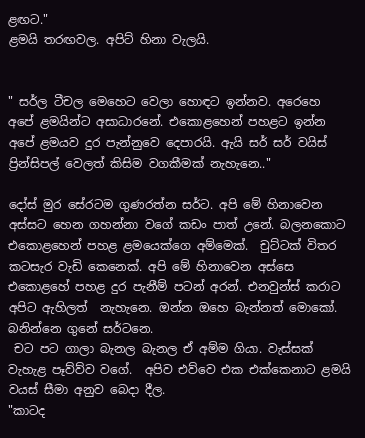ළඟට."
ළමයි තරඟවල. අපිට් හිනා වැලයි.


" සර්ල ටීචල මෙහෙට වෙලා හොඳට ඉන්නව. අරෙහෙ අපේ ළමයින්ට අසාධාරනේ. එකොළහෙන් පහළට ඉන්න අපේ ළමයව දුර පැන්නුවෙ දෙපාරයි. ඇයි සර් සර් වයිස් ප්‍රින්සිපල් වෙලත් කිසිම වගකීමක් නැහැනෙ.."

දෝස් මුර සේරටම ගුණරත්න සර්ට. අපි මේ හිනාවෙන අස්සට හෙන ගහන්නා වගේ කඩං පාත් උනේ. බලනකොට එකොළහෙන් පහළ ළමයෙක්ගෙ අම්මෙක්.  චුට්ටක් විතර කටසැර වැඩි කෙනෙක්. අපි මේ හිනාවෙන අස්සෙ එකොළහේ පහළ දුර පැනීම් පටන් අරන්. එනවුන්ස් කරාට අපිට ඇහිලත්  නැහැනෙ. ඔන්න ඔහෙ බැන්නත් මොකෝ. බනින්නෙ ගුනේ සර්ටනෙ.
 චට පට ගාලා බැනල බැනල ඒ අම්ම ගියා. වැස්සක් වැහැළ පෑව්ව්ව වගේ.  අපිව එව්වෙ එක එක්කෙනාට ළමයි වයස් සීමා අනුව බෙදා දීල.
"කාටද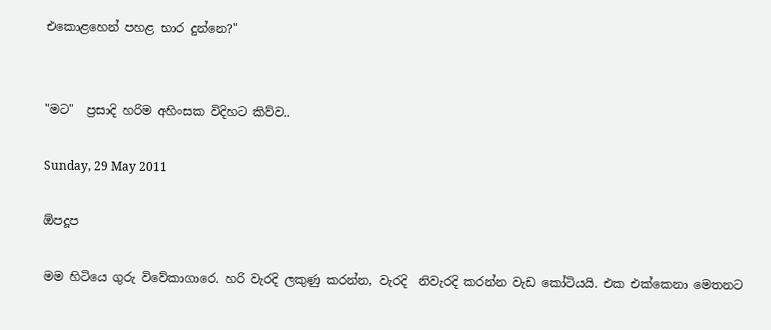එකොළහෙන් පහළ භාර දුන්නෙ?"


"මට"  ප්‍රසාදි හරිම අහිංසක විදිහට කිව්ව..

Sunday, 29 May 2011

ඕපදූප

මම හිටියෙ ගුරු විවේකාගාරෙ. හරි වැරදි ලකුණු කරන්න, වැරදි  නිවැරදි කරන්න වැඩ කෝටියයි. එක එක්කෙනා මෙතනට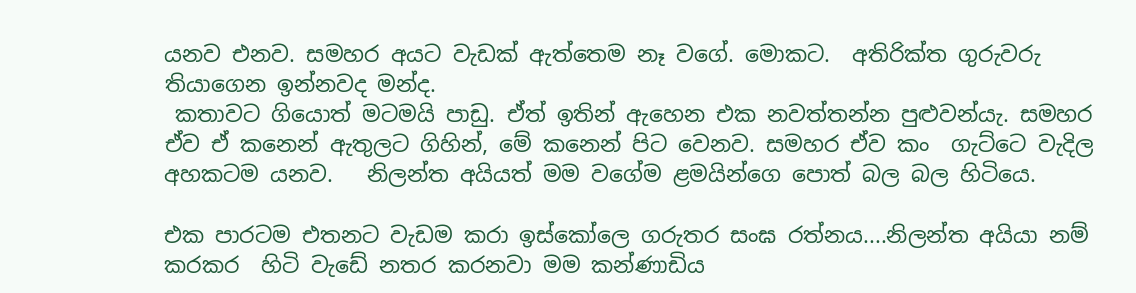යනව එනව. සමහර අයට වැඩක් ඇත්තෙම නෑ වගේ. මොකට.  අතිරික්ත ගුරුවරු තියාගෙන ඉන්නවද මන්ද.
 කතාවට ගියොත් මටමයි පාඩු. ඒත් ඉතින් ඇහෙන එක නවත්තන්න පුළුවන්යැ. සමහර ඒව ඒ කනෙන් ඇතුලට ගිහින්, මේ කනෙන් පිට වෙනව. සමහර ඒව කං  ගැට්ටෙ වැදිල අහකටම යනව.   නිලන්ත අයියත් මම වගේම ළමයින්ගෙ පොත් බල බල හිටියෙ.

එක පාරටම එතනට වැඩම කරා ඉස්කෝලෙ ගරුතර සංඝ රත්නය....නිලන්ත අයියා නම් කරකර  හිටි වැඩේ නතර කරනවා මම කන්ණාඩිය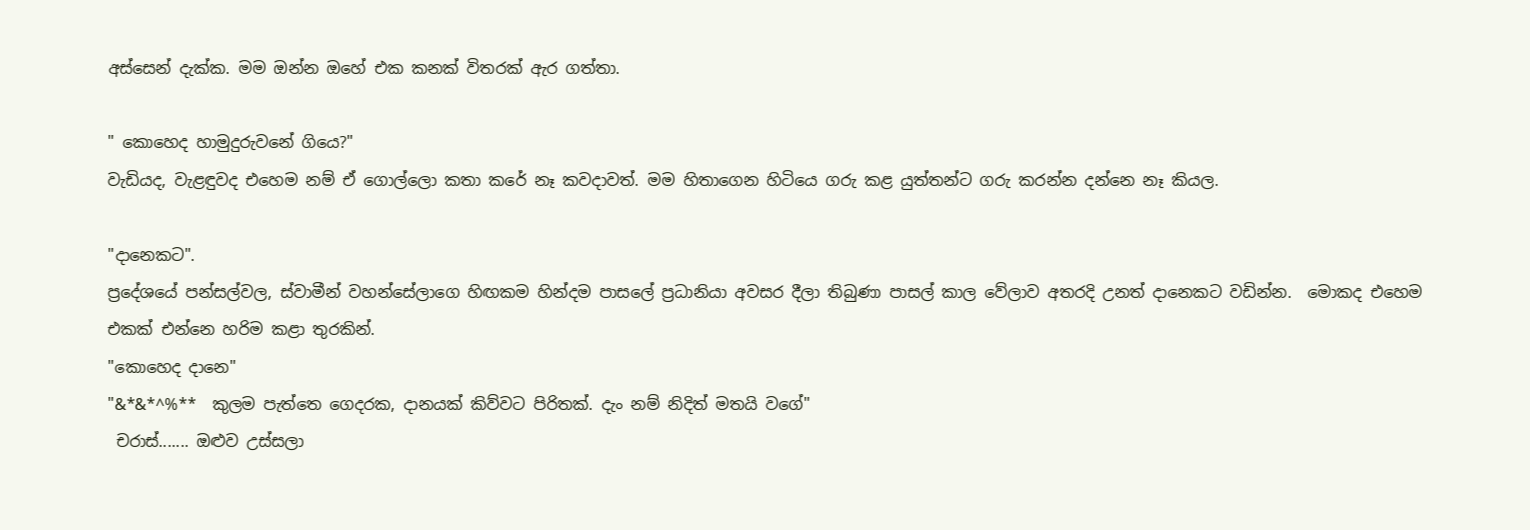අස්සෙන් දැක්ක. මම ඔන්න ඔහේ එක කනක් විතරක් ඇර ගත්තා.

" කොහෙද හාමුදුරුවනේ ගියෙ?"
වැඩියද, වැළඳුවද එහෙම නම් ඒ ගොල්ලො කතා කරේ නෑ කවදාවත්. මම හිතාගෙන හිටියෙ ගරු කළ යුත්තන්ට ගරු කරන්න දන්නෙ නෑ කියල.

"දානෙකට".
ප්‍රදේශයේ පන්සල්වල, ස්වාමීන් වහන්සේලාගෙ හිඟකම හින්දම පාසලේ ප්‍රධානියා අවසර දීලා තිබුණා පාසල් කාල වේලාව අතරදි උනත් දානෙකට වඩින්න.  මොකද එහෙම එකක් එන්නෙ හරිම කළා තුරකින්.
"කොහෙද දානෙ"
"&*&*^%**  කුලම පැත්තෙ ගෙදරක, දානයක් කිව්වට පිරිතක්. දැං නම් නිදිත් මතයි වගේ"
 චරාස්....... ඔළුව උස්සලා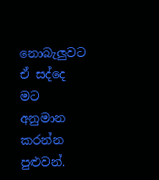නොබැලුවට ඒ සද්දෙ මට අනුමාන කරන්න පුළුවන්.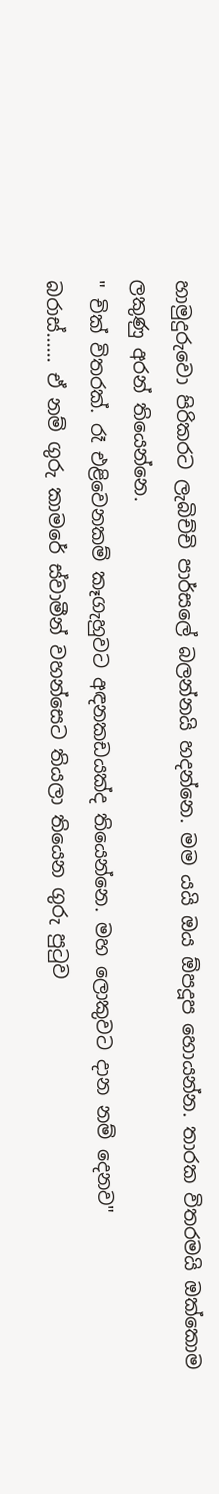හාමුදුරුවො පිරිකරට ලැබිච්චි පාර්සලේ බලන්නයි හදන්නෙ. මම යයි ඔය ඕපදූප හොයන්න. තාරක විතරමයි ඔක්කොම ලකුණු අරන් තියෙන්නෙ.
" චික් විතරක්. රෑ එළිවෙනකම් කෑගැහුවට අඳනකඩයක්ද තියෙන්නෙ. මහ ලොකුවට දාන නම් දෙනව"
බරාස්...... ඒ නම් ගුරු කාමරේ ස්වාමීන් වහන්සෙට තියලා තියෙන ගුරු පුටුව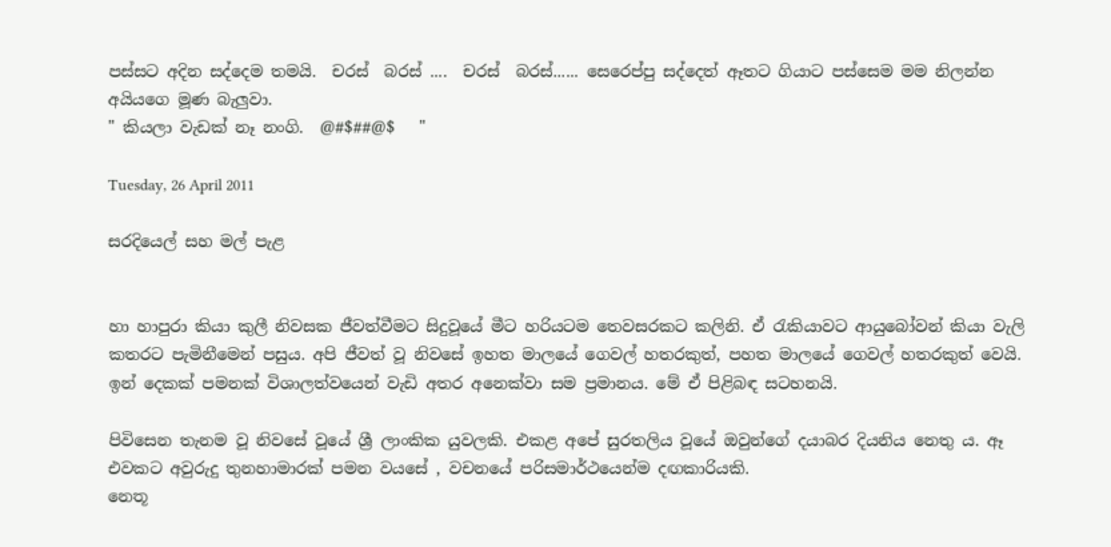පස්සට අදින සද්දෙම තමයි.  චරස්  බරස් ....  චරස්  බරස්...... සෙරෙප්පු සද්දෙත් ඈතට ගියාට පස්සෙම මම නිලන්න අයියගෙ මූණ බැලුවා.
" කියලා වැඩක් නෑ නංගි.  @#$##@$   "

Tuesday, 26 April 2011

සරදියෙල් සහ මල් පැළ


හා හාපුරා කියා කුලී නිවසක ජීවත්වීමට සිදුවූයේ මීට හරියටම තෙවසරකට කලිනි. ඒ රැකියාවට ආයුබෝවන් කියා වැලි කතරට පැමිනීමෙන් පසුය. අපි ජීවත් වූ නිවසේ ඉහත මාලයේ ගෙවල් හතරකුත්, පහත මාලයේ ගෙවල් හතරකුත් වෙයි. ඉන් දෙකක් පමනක් විශාලත්වයෙන් වැඩි අතර අනෙක්වා සම ප්‍රමානය. මේ ඒ පිළිබඳ සටහනයි.

පිවිසෙන තැනම වූ නිවසේ වූයේ ශ්‍රී ලාංකික යුවලකි. එකළ අපේ සුරතලිය වූයේ ඔවුන්ගේ දයාබර දියනිය නෙතු ය. ඈ එවකට අවුරුදු තුනහාමාරක් පමන වයසේ , වචනයේ පරිසමාර්ථයෙන්ම දඟකාරියකි.
නෙතූ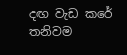දඟ වැඩ කරේ තනිවම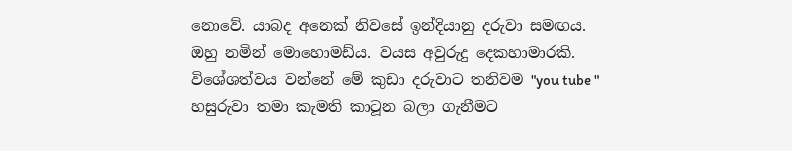නොවේ. යාබද අනෙක් නිවසේ ඉන්දියානු දරුවා සමඟය. ඔහු නමින් මොහොමඩ්ය. වයස අවුරුදු දෙකහාමාරකි.
විශේශත්වය වන්නේ මේ කුඩා දරුවාට තනිවම "you tube " හසුරුවා තමා කැමති කාටූන බලා ගැනීමට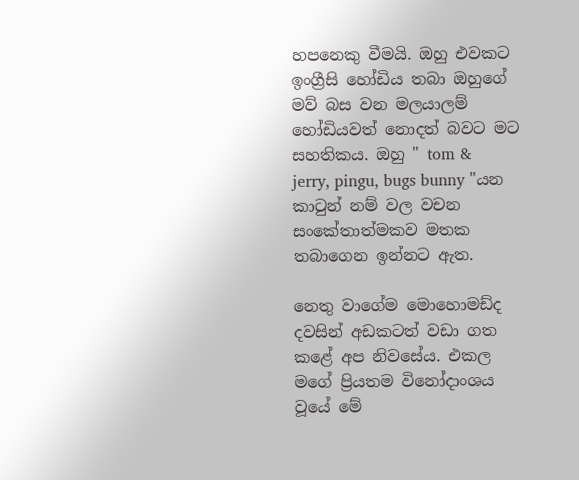හපනෙකු වීමයි. ඔහු එවකට ඉංග්‍රීසි හෝඩිය තබා ඔහුගේ මව් බස වන මලයාලම් හෝඩියවත් නොදත් බවට මට සහතිකය. ඔහු " tom &  jerry, pingu, bugs bunny "යන කාටුන් නම් වල වචන සංකේතාත්මකව මතක තබාගෙන ඉන්නට ඇත.

නෙතු වාගේම මොහොමඩ්ද දවසින් අඩකටත් වඩා ගත කළේ අප නිවසේය. එකල මගේ ප්‍රියතම විනෝදාංශය වූයේ මේ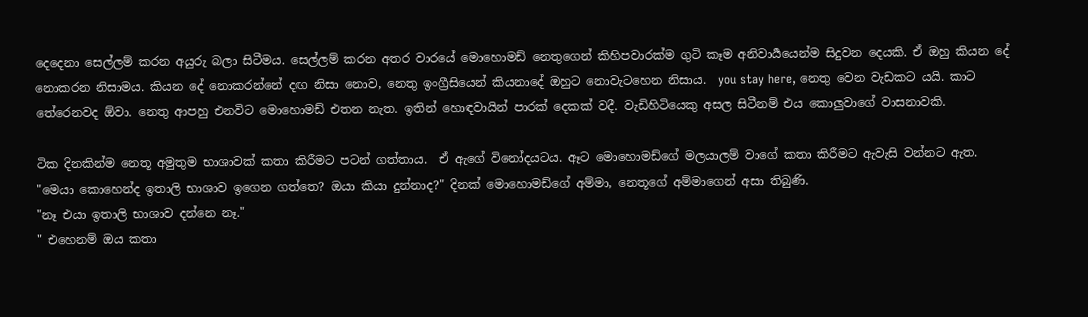දෙදෙනා සෙල්ලම් කරන අයුරු බලා සිටීමය. සෙල්ලම් කරන අතර වාරයේ මොහොමඩ් නෙතුගෙන් කිහිපවාරක්ම ගුටි කෑම අනිවාර්‍යයෙන්ම සිදුවන දෙයකි. ඒ ඔහු කියන දේ නොකරන නිසාමය. කියන දේ නොකරන්නේ දඟ නිසා නොව, නෙතු ඉංග්‍රීසියෙන් කියනාදේ ඔහුට නොවැටහෙන නිසාය.  you stay here, නෙතු වෙන වැඩකට යයි. කාට  තේරෙනවද ඕවා. නෙතු ආපහු එනවිට මොහොමඩ් එතන නැත. ඉතින් හොඳවායින් පාරක් දෙකක් වදී. වැඩිහිටියෙකු අසල සිටීනම් එය කොලුවාගේ වාසනාවකි.

ටික දිනකින්ම නෙතූ අමුතුම භාශාවක් කතා කිරීමට පටන් ගත්තාය.  ඒ ඇගේ විනෝදයටය. ඈට මොහොමඩ්ගේ මලයාලම් වාගේ කතා කිරීමට ඇවැසි වන්නට ඇත.
"මෙයා කොහෙන්ද ඉතාලි භාශාව ඉගෙන ගත්තෙ? ඔයා කියා දුන්නාද?" දිනක් මොහොමඩ්ගේ අම්මා, නෙතූගේ අම්මාගෙන් අසා තිබුණි.
"නෑ එයා ඉතාලි භාශාව දන්නෙ නෑ."
" එහෙනම් ඔය කතා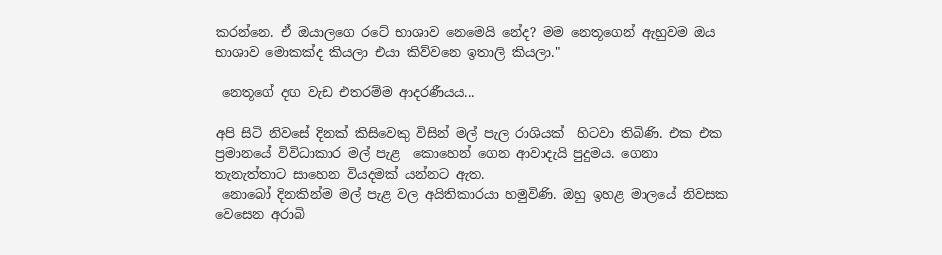කරන්නෙ. ඒ ඔයාලගෙ රටේ භාශාව නෙමෙයි නේද? මම නෙතූගෙන් ඇහුවම ඔය භාශාව මොකක්ද කියලා එයා කිව්වනෙ ඉතාලි කියලා."

 නෙතූගේ දඟ වැඩ එතරම්ම ආදරණීයය...

අපි සිටි නිවසේ දිනක් කිසිවෙකු විසින් මල් පැල රාශියක්  හිටවා තිබිණි. එක එක ප්‍රමානයේ විවිධාකාර මල් පැළ  කොහෙන් ගෙන ආවාදැයි පුදුමය. ගෙනා තැනැත්තාට සාහෙන වියදමක් යන්නට ඇත.
 නොබෝ දිනකින්ම මල් පැළ වල අයිතිකාරයා හමුවිණි. ඔහු ඉහළ මාලයේ නිවසක වෙසෙන අරාබි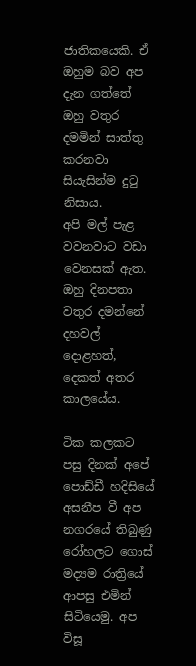ජාතිකයෙකි. ඒ ඔහුම බව අප දැන ගත්තේ ඔහු වතුර දමමින් සාත්තු කරනවා  සියැසින්ම දුටු නිසාය.
අපි මල් පැළ වවනවාට වඩා වෙනසක් ඇත. ඔහු දිනපතා වතුර දමන්නේ දහවල් දොළහත්, දෙකත් අතර කාලයේය.

ටික කලකට පසු දිනක් අපේ පොඩ්ඩී හදිසියේ අසනීප වී අප නගරයේ තිබුණු රෝහලට ගොස් මද්‍යම රාත්‍රියේ ආපසු එමින් සිටියෙමු. අප විසූ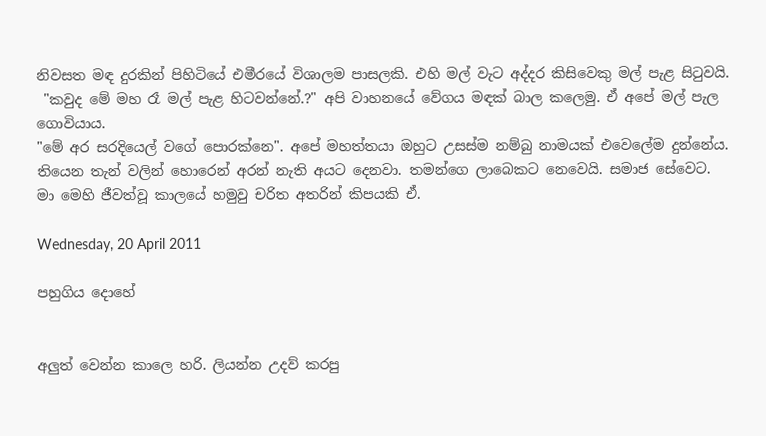නිවසත මඳ දුරකින් පිහිටියේ එමීරයේ විශාලම පාසලකි. එහි මල් වැට අද්දර කිසිවෙකු මල් පැළ සිටුවයි.
 "කවුද මේ මහ රෑ මල් පැළ හිටවන්නේ.?" අපි වාහනයේ වේගය මඳක් බාල කලෙමු. ඒ අපේ මල් පැල ගොවියාය.
"මේ අර සරදියෙල් වගේ පොරක්නෙ". අපේ මහත්තයා ඔහුට උසස්ම නම්බු නාමයක් එවෙලේම දුන්නේය.
තියෙන තැන් වලින් හොරෙන් අරන් නැති අයට දෙනවා. තමන්ගෙ ලාබෙකට නෙවෙයි. සමාජ සේවෙට.
මා මෙහි ජීවත්වූ කාලයේ හමුවු චරිත අතරින් කිපයකි ඒ.

Wednesday, 20 April 2011

පහුගිය දොහේ


අලුත් වෙන්න කාලෙ හරි. ලියන්න උදව් කරපු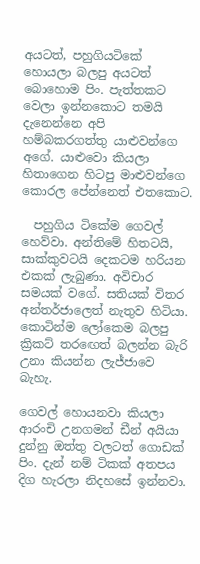අයටත්, පහුගියටිකේ හොයලා බලපු අයටත් බොහොම පිං. පැත්තකට වෙලා ඉන්නකොට තමයි දැනෙන්නෙ අපි හම්බකරගත්තු යාළුවන්ගෙ අගේ. යාළුවො කියලා හිතාගෙන හිටපු මාළුවන්ගෙ කොරල පේන්නෙත් එතකොට.

  පහුගිය ටිකේම ගෙවල් හෙව්වා. අන්තිමේ හිතටයි, සාක්කුවටයි දෙකටම හරියන එකක් ලැබුණා. අවිචාර සමයක් වගේ. සතියක් විතර අන්තර්ජාලෙත් නැතුව හිටියා. කොටින්ම ලෝකෙම බලපු ක්‍රිකට් තරඟෙත් බලන්න බැරි උනා කියන්න ලැජ්ජාවෙ බැහැ.

ගෙවල් හොයනවා කියලා ආරංචි උනගමන් ඩීන් අයියා දුන්නු ඔත්තු වලටත් ගොඩක් පිං. දැන් නම් ටිකක් අතපය දිග හැරලා නිදහසේ ඉන්නවා.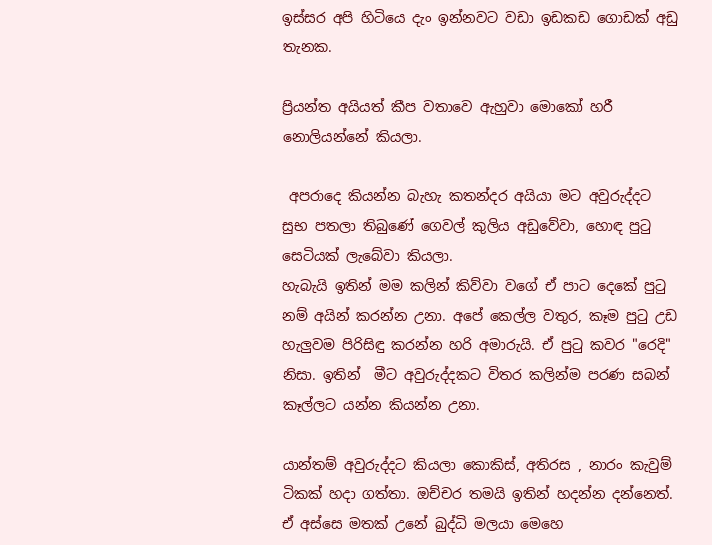ඉස්සර අපි හිටියෙ දැං ඉන්නවට වඩා ඉඩකඩ ගොඩක් අඩු තැනක.

ප්‍රියන්ත අයියත් කීප වතාවෙ ඇහුවා මොකෝ හරී නොලියන්නේ කියලා.

 අපරාදෙ කියන්න බැහැ කතන්දර අයියා මට අවුරුද්දට සුභ පතලා තිබුණේ ගෙවල් කුලිය අඩුවේවා, හොඳ පුටු සෙටියක් ලැබේවා කියලා.
හැබැයි ඉතින් මම කලින් කිව්වා වගේ ඒ පාට දෙකේ පුටු නම් අයින් කරන්න උනා. අපේ කෙල්ල වතුර, කෑම පුටු උඩ හැලුවම පිරිසිඳු කරන්න හරි අමාරුයි. ඒ පුටු කවර "රෙදි"  නිසා. ඉතින්  මීට අවුරුද්දකට විතර කලින්ම පරණ සබන් කෑල්ලට යන්න කියන්න උනා.

යාන්තම් අවුරුද්දට කියලා කොකිස්, අතිරස , නාරං කැවුම් ටිකක් හදා ගත්තා. ඔච්චර තමයි ඉතින් හදන්න දන්නෙත්. ඒ අස්සෙ මතක් උනේ බුද්ධි මලයා මෙහෙ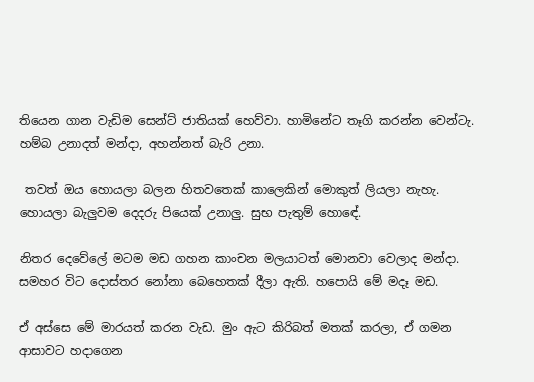තියෙන ගාන වැඩිම සෙන්ට් ජාතියක් හෙව්වා. හාමිනේට තෑගි කරන්න වෙන්ටැ. හම්බ උනාදත් මන්දා, අහන්නත් බැරි උනා.

 තවත් ඔය හොයලා බලන හිතවතෙක් කාලෙකින් මොකුත් ලියලා නැහැ. හොයලා බැලුවම දෙදරු පියෙක් උනාලු. සුභ පැතුම් හොඳේ.

නිතර දෙවේලේ මටම මඩ ගහන කාංචන මලයාටත් මොනවා වෙලාද මන්දා. සමහර විට දොස්තර නෝනා බෙහෙතක් දීලා ඇති. හපොයි මේ මදෑ මඩ.

ඒ අස්සෙ මේ මාරයත් කරන වැඩ. මුං ඇට කිරිබත් මතක් කරලා, ඒ ගමන ආසාවට හදාගෙන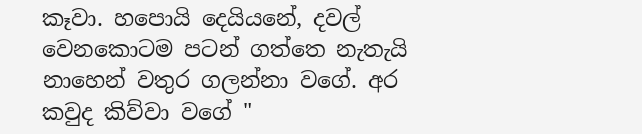කෑවා. හපොයි දෙයියනේ, දවල් වෙනකොටම පටන් ගත්තෙ නැතැයි නාහෙන් වතුර ගලන්නා වගේ. අර කවුද කිව්වා වගේ "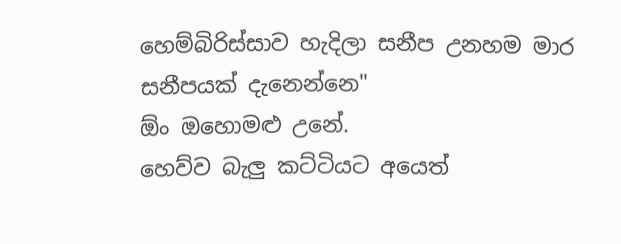හෙම්බිරිස්සාව හැදිලා සනීප උනහම මාර සනීපයක් දැනෙන්නෙ"
ඕං ඔහොමළු උනේ.
හෙව්ව බැලු කට්ටියට අයෙත්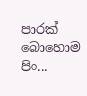පාරක් බොහොම පිං...